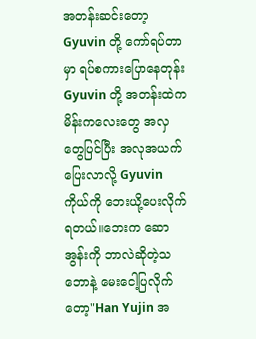အတန်းဆင်းတော့ Gyuvin တို့ ကော်ရပ်တာမှာ ရပ်စကားပြောနေတုန်း Gyuvin တို့ အတန်းထဲက မိန်းကလေးတွေ အလှတွေပြင်ပြီး အလုအယက်ပြေးလာလို့ Gyuvin ကိုယ်ကို ဘေးယို့ပေးလိုက်ရတယ်။ဘေးက ဆောအွန်းကို ဘာလဲဆိုတဲ့သဘောနဲ့ မေးငေါ့ပြလိုက်တော့"Han Yujin အ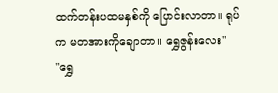ထက်တန်းပထမနှစ်ကို ပြောင်းလာတာ။ ရုပ်က မတအားကိုချောတာ။ ရွှေဇွန်းလေး"
"ရွှေ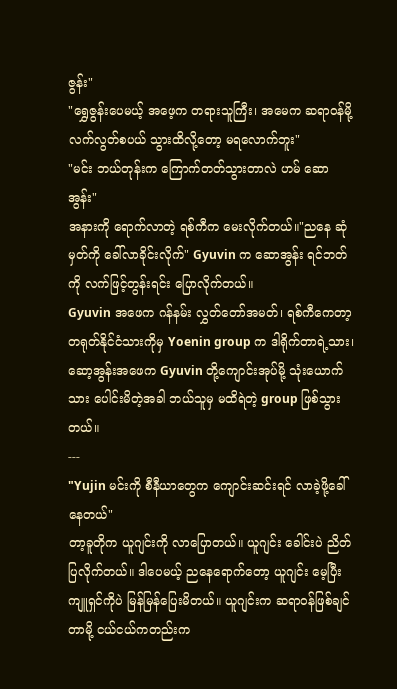ဇွန်း"
"ရွှေဇွန်းပေမယ့် အဖေ့က တရားသူကြီး၊ အမေက ဆရာ၀န်မို့ လက်လွတ်စပယ် သွားထိလို့တော့ မရလောက်ဘူး"
"မင်း ဘယ်တုန်းက ကြောက်တတ်သွားတာလဲ ဟမ် ဆောအွန်း"
အနားကို ရောက်လာတဲ့ ရစ်ကီက မေးလိုက်တယ်။"ညနေ ဆုံမှတ်ကို ခေါ်လာခိုင်းလိုက်" Gyuvin က ဆောအွန်း ရင်ဘတ်ကို လက်ဖြင့်တွန်းရင်း ပြောလိုက်တယ်။
Gyuvin အဖေက ဂန်နမ်း လွှတ်တော်အမတ်၊ ရစ်ကီကေတာ့ တရုတ်နိုင်ငံသားကိုမှ Yoenin group က ဒါရိုက်တာရဲ့သား၊ ဆော့အွန်းအဖေက Gyuvin တို့ကျောင်းအုပ်မို့ သုံးယောက်သား ပေါင်းမိတဲ့အခါ ဘယ်သူမှ မထိရဲတဲ့ group ဖြစ်သွားတယ်။
---
"Yujin မင်းကို စီနီယာတွေက ကျောင်းဆင်းရင် လာခဲ့ဖို့ခေါ်နေတယ်"
တာ့ခူတိုက ယူဂျင်းကို လာပြောတယ်။ ယူဂျင်း ခေါင်းပဲ ညိတ်ပြလိုက်တယ်။ ဒါပေမယ့် ညနေရောက်တော့ ယူဂျင်း မေ့ပြီး ကျူရှင်ကိုပဲ မြန်မြန်ပြေးမိတယ်။ ယူဂျင်းက ဆရာ၀န်ဖြစ်ချင်တာမို့ ငယ်ငယ်ကတည်းက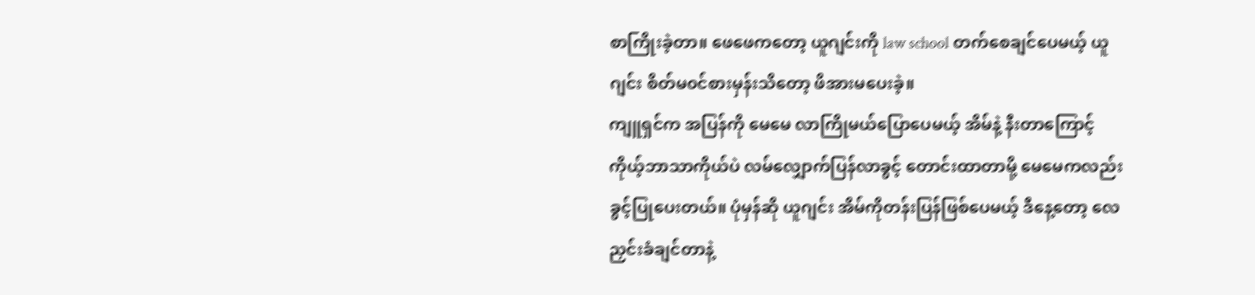စာကြိုးခဲ့တာ။ ဖေဖေကတော့ ယူဂျင်းကို law school တက်စေချင်ပေမယ့် ယူဂျင်း စိတ်မ၀င်စားမှန်းသိတော့ ဖိအားမပေးခဲ့။
ကျူရှင်က အပြန်ကို မေမေ လာကြိုမယ်ပြောပေမယ့် အိမ်နဲ့ နီးတာကြောင့် ကိုယ့်ဘာသာကိုယ်ပဲ လမ်လျှောက်ပြန်လာခွင့် တောင်းထာတာမို့ မေမေကလည်း ခွင့်ပြုပေးတယ်။ ပုံမှန်ဆို ယူဂျင်း အိမ်ကိုတန်းပြန်ဖြစ်ပေမယ့် ဒီနေ့တော့ လေညှင်းခံချင်တာနဲ့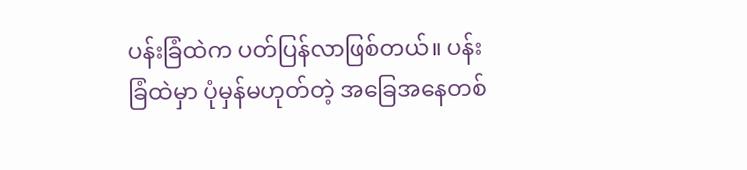ပန်းခြံထဲက ပတ်ပြန်လာဖြစ်တယ်။ ပန်းခြံထဲမှာ ပုံမှန်မဟုတ်တဲ့ အခြေအနေတစ်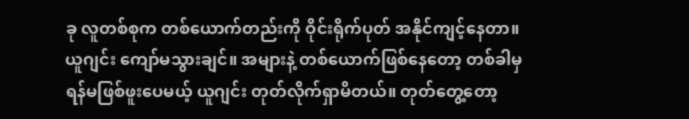ခု လူတစ်စုက တစ်ယောက်တည်းကို ဝိုင်းရိုက်ပုတ် အနိုင်ကျင့်နေတာ။ ယူဂျင်း ကျော်မသွားချင်။ အများနဲ့ တစ်ယောက်ဖြစ်နေတော့ တစ်ခါမှ ရန်မဖြစ်ဖူးပေမယ့် ယူဂျင်း တုတ်လိုက်ရှာမိတယ်။ တုတ်တွေ့တော့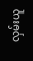လှမ်းယူ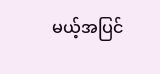မယ့်အပြင်